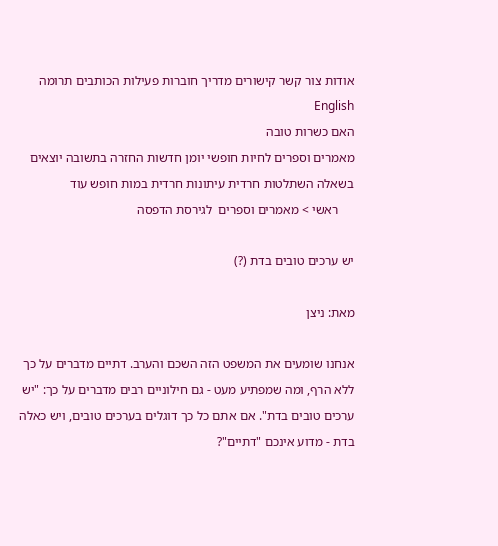אודות צור קשר קישורים מדריך חוברות פעילות הכותבים תרומה English
האם כשרות טובה
מאמרים וספרים לחיות חופשי יומן חדשות החזרה בתשובה יוצאים בשאלה השתלטות חרדית עיתונות חרדית במות חופש עוד
     ראשי > מאמרים וספרים  לגירסת הדפסה

יש ערכים טובים בדת (?)

מאת: ניצן

אנחנו שומעים את המשפט הזה השכם והערב. דתיים מדברים על כך ללא הרף, ומה שמפתיע מעט - גם חילוניים רבים מדברים על כך: "יש ערכים טובים בדת". אם אתם כל כך דוגלים בערכים טובים, ויש כאלה בדת - מדוע אינכם "דתיים"?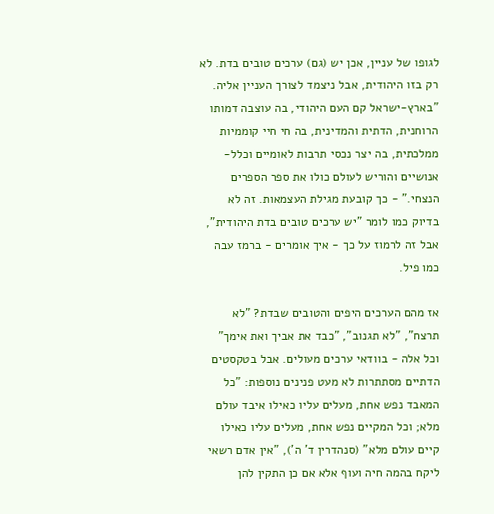לגופו של עניין, אכן יש (גם) ערכים טובים בדת. לא רק בזו היהודית, אבל ניצמד לצורך העניין אליה. "בארץ-ישראל קם העם היהודי, בה עוצבה דמותו הרוחנית, הדתית והמדינית, בה חי חיי קוממיות ממלכתית, בה יצר נכסי תרבות לאומיים וכלל-אנושיים והוריש לעולם כולו את ספר הספרים הנצחי." - כך קובעת מגילת העצמאות. זה לא בדיוק כמו לומר "יש ערכים טובים בדת היהודית", אבל זה לרמוז על כך - איך אומרים - ברמז עבה כמו פיל.

אז מהם הערכים היפים והטובים שבדת? "לא תרצח", "לא תגנוב", "כבד את אביך ואת אימך" וכל אלה - בוודאי ערכים מעולים. אבל בטקסטים הדתיים מסתתרות לא מעט פנינים נוספות: "כל המאבד נפש אחת, מעלים עליו כאילו איבד עולם מלא; וכל המקיים נפש אחת, מעלים עליו כאילו קיים עולם מלא" (סנהדרין ד' ה'), "אין אדם רשאי ליקח בהמה חיה ועוף אלא אם כן התקין להן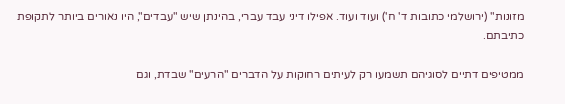מזונות" (ירושלמי כתובות ד' ח') ועוד ועוד. אפילו דיני עבד עברי, בהינתן שיש "עבדים", היו נאורים ביותר לתקופת כתיבתם.

ממטיפים דתיים לסוגיהם תשמעו רק לעיתים רחוקות על הדברים "הרעים" שבדת, וגם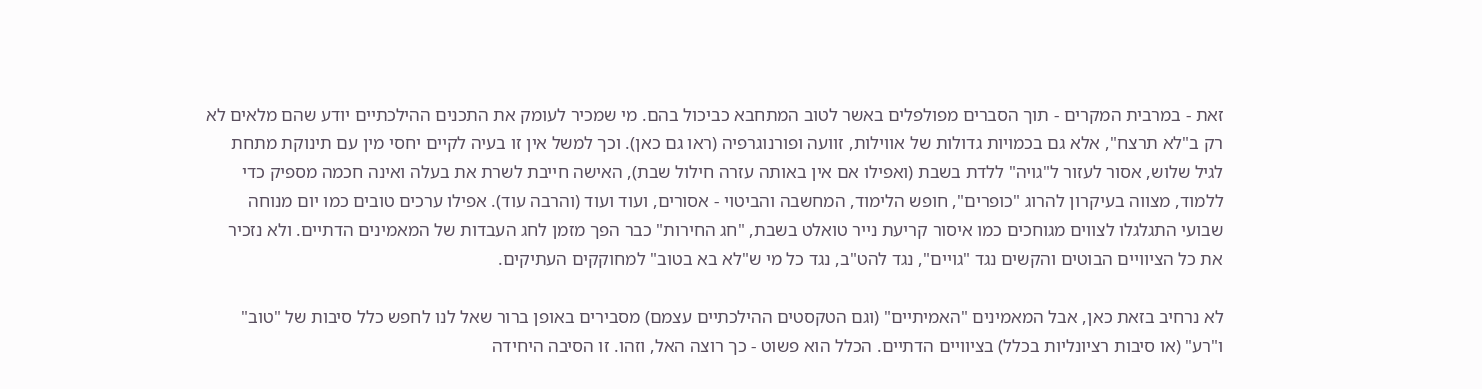זאת - במרבית המקרים - תוך הסברים מפולפלים באשר לטוב המתחבא כביכול בהם. מי שמכיר לעומק את התכנים ההילכתיים יודע שהם מלאים לא רק ב"לא תרצח", אלא גם בכמויות גדולות של אווילות, זוועה ופורנוגרפיה (ראו גם כאן). וכך למשל אין זו בעיה לקיים יחסי מין עם תינוקת מתחת לגיל שלוש, אסור לעזור ל"גויה" ללדת בשבת (ואפילו אם אין באותה עזרה חילול שבת), האישה חייבת לשרת את בעלה ואינה חכמה מספיק כדי ללמוד, מצווה בעיקרון להרוג "כופרים", חופש הלימוד, המחשבה והביטוי - אסורים, ועוד ועוד (והרבה עוד). אפילו ערכים טובים כמו יום מנוחה שבועי התגלגלו לצווים מגוחכים כמו איסור קריעת נייר טואלט בשבת, "חג החירות" כבר הפך מזמן לחג העבדות של המאמינים הדתיים. ולא נזכיר את כל הציוויים הבוטים והקשים נגד "גויים", נגד להט"ב, נגד כל מי ש"לא בא בטוב" למחוקקים העתיקים.

לא נרחיב בזאת כאן, אבל המאמינים "האמיתיים" (וגם הטקסטים ההילכתיים עצמם) מסבירים באופן ברור שאל לנו לחפש כלל סיבות של "טוב" ו"רע" (או סיבות רציונליות בכלל) בציוויים הדתיים. הכלל הוא פשוט - כך רוצה האל, וזהו. זו הסיבה היחידה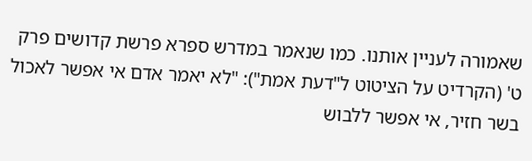שאמורה לעניין אותנו. כמו שנאמר במדרש ספרא פרשת קדושים פרק ט' (הקרדיט על הציטוט ל"דעת אמת"): "לא יאמר אדם אי אפשר לאכול בשר חזיר, אי אפשר ללבוש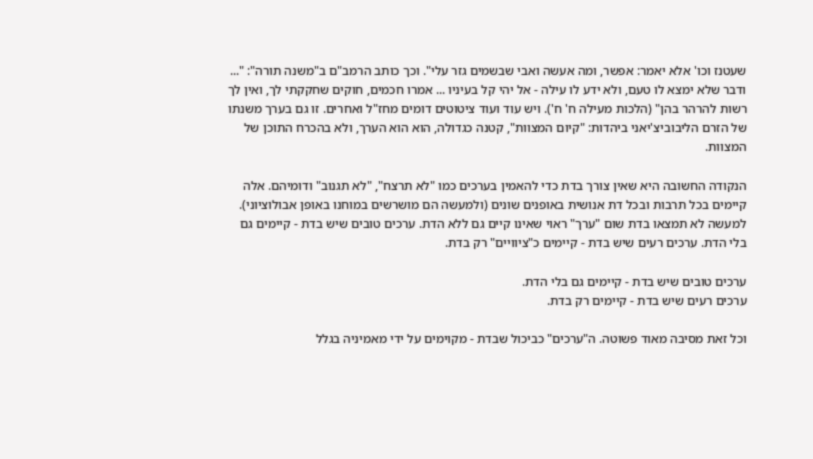שעטנז וכו' אלא יאמר: אפשר, ומה אעשה ואבי שבשמים גזר עלי". וכך כותב הרמב"ם ב"משנה תורה": "... ודבר שלא ימצא לו טעם, ולא ידע לו עילה - אל יהי קל בעיניו ... אמרו חכמים, חוקים שחקקתי לך, ואין לך רשות להרהר בהן" (הלכות מעילה ח' ח'). ויש עוד ועוד ציטוטים דומים מחז"ל ואחרים. זו גם בערך משנתו של הזרם הליבוביצ'יאני ביהדות: "קיום המצוות", קטנה כגדולה, הוא הוא הערך, ולא בהכרח התוכן של המצוות.

הנקודה החשובה היא שאין צורך בדת כדי להאמין בערכים כמו "לא תרצח", "לא תגנוב" ודומיהם. אלה קיימים בכל תרבות ובכל דת אנושית באופנים שונים (ולמעשה הם מושרשים במוחנו באופן אבולוציוני). למעשה לא תמצאו בדת שום "ערך" ראוי שאינו קיים גם ללא הדת. ערכים טובים שיש בדת - קיימים גם בלי הדת. ערכים רעים שיש בדת - קיימים כ"ציוויים" רק בדת.

ערכים טובים שיש בדת - קיימים גם בלי הדת.
ערכים רעים שיש בדת - קיימים רק בדת.

וכל זאת מסיבה מאוד פשוטה. ה"ערכים" כביכול שבדת - מקוימים על ידי מאמיניה בגלל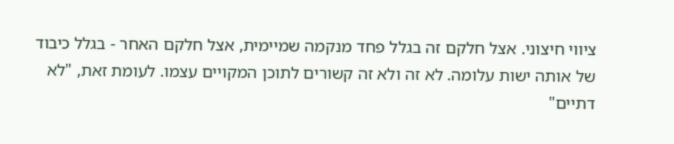ציווי חיצוני. אצל חלקם זה בגלל פחד מנקמה שמיימית, אצל חלקם האחר - בגלל כיבוד של אותה ישות עלומה. לא זה ולא זה קשורים לתוכן המקויים עצמו. לעומת זאת, "לא דתיים"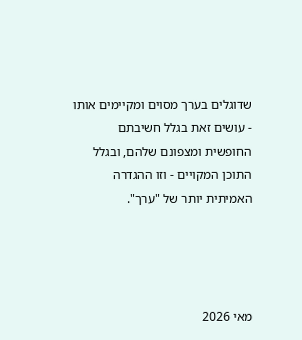שדוגלים בערך מסוים ומקיימים אותו - עושים זאת בגלל חשיבתם החופשית ומצפונם שלהם, ובגלל התוכן המקויים - וזו ההגדרה האמיתית יותר של "ערך".




מאי 2026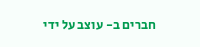חברים ב- עוצב על ידי